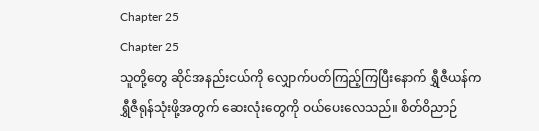Chapter 25
Chapter 25
သူတို့တွေ ဆိုင်အနည်းငယ်ကို လျှောက်ပတ်ကြည့်ကြပြီးနောက် ရွှီဇီယန်က ရွှီဇီရုန်သုံးဖို့အတွက် ဆေးလုံးတွေကို ဝယ်ပေးလေသည်။ စိတ်ဝိညာဉ်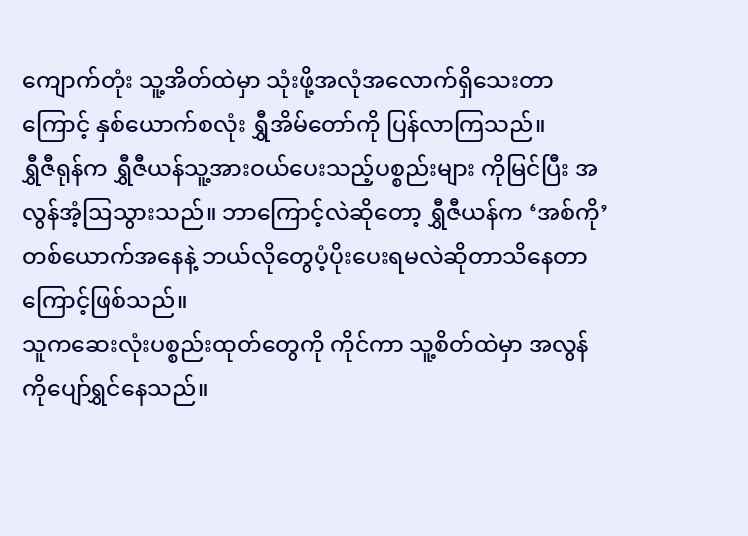ကျောက်တုံး သူ့အိတ်ထဲမှာ သုံးဖို့အလုံအလောက်ရှိသေးတာကြောင့် နှစ်ယောက်စလုံး ရွှီအိမ်တော်ကို ပြန်လာကြသည်။
ရွှီဇီရုန်က ရွှီဇီယန်သူ့အားဝယ်ပေးသည့်ပစ္စည်းများ ကိုမြင်ပြီး အလွန်အံ့ဩသွားသည်။ ဘာကြောင့်လဲဆိုတော့ ရွှီဇီယန်က ‘အစ်ကို’တစ်ယောက်အနေနဲ့ ဘယ်လိုတွေပံ့ပိုးပေးရမလဲဆိုတာသိနေတာကြောင့်ဖြစ်သည်။
သူကဆေးလုံးပစ္စည်းထုတ်တွေကို ကိုင်ကာ သူ့စိတ်ထဲမှာ အလွန်ကိုပျော်ရွှင်နေသည်။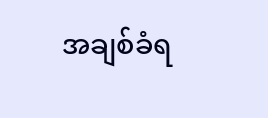အချစ်ခံရ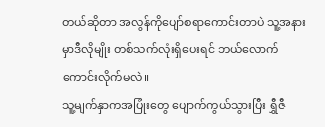တယ်ဆိုတာ အလွန်ကိုပျော်စရာကောင်းတာပဲ သူ့အနားမှာဒီလိုမျိုး တစ်သက်လုံးရှိပေးရင် ဘယ်လောက်ကောင်းလိုက်မလဲ။
သူ့မျက်နှာကအပြုံးတွေ ပျောက်ကွယ်သွားပြီး ရွှီဇီ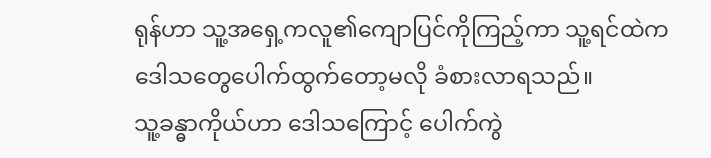ရုန်ဟာ သူ့အရှေ့ကလူ၏ကျောပြင်ကိုကြည့်ကာ သူ့ရင်ထဲကဒေါသတွေပေါက်ထွက်တော့မလို ခံစားလာရသည်။
သူ့ခန္ဓာကိုယ်ဟာ ဒေါသကြောင့် ပေါက်ကွဲ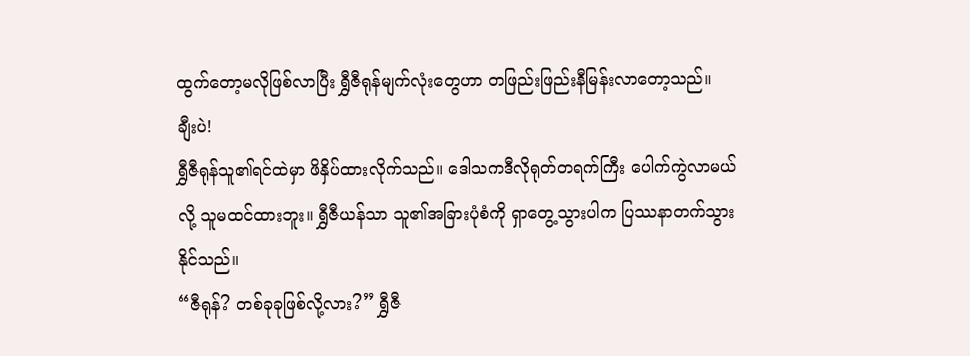ထွက်တော့မလိုဖြစ်လာပြီး ရွှီဇီရုန်မျက်လုံးတွေဟာ တဖြည်းဖြည်းနီမြန်းလာတော့သည်။
ချီးပဲ!
ရွှီဇီရုန်သူ၏ရင်ထဲမှာ ဖိနှိပ်ထားလိုက်သည်။ ဒေါသကဒီလိုရုတ်တရက်ကြီး ပေါက်ကွဲလာမယ်လို့ သူမထင်ထားဘူး။ ရွှီဇီယန်သာ သူ၏အခြားပုံစံကို ရှာတွေ့သွားပါက ပြဿနာတက်သွားနိုင်သည်။
“ဇီရုန်? တစ်ခုခုဖြစ်လို့လား?” ရွှီဇီ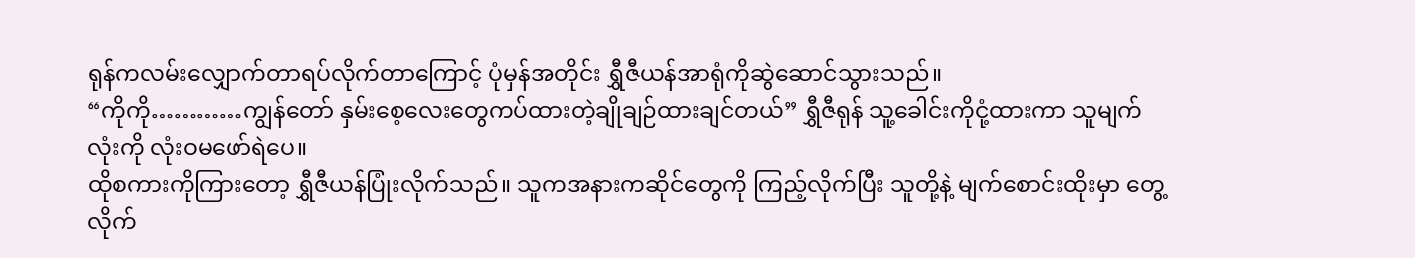ရုန်ကလမ်းလျှောက်တာရပ်လိုက်တာကြောင့် ပုံမှန်အတိုင်း ရွှီဇီယန်အာရုံကိုဆွဲဆောင်သွားသည်။
“ကိုကို…………ကျွန်တော် နှမ်းစေ့လေးတွေကပ်ထားတဲ့ချိုချဉ်ထားချင်တယ်” ရွှီဇီရုန် သူ့ခေါင်းကိုငုံ့ထားကာ သူမျက်လုံးကို လုံးဝမဖော်ရဲပေ။
ထိုစကားကိုကြားတော့ ရွှီဇီယန်ပြုံးလိုက်သည်။ သူကအနားကဆိုင်တွေကို ကြည့်လိုက်ပြီး သူတို့နဲ့ မျက်စောင်းထိုးမှာ တွေ့လိုက်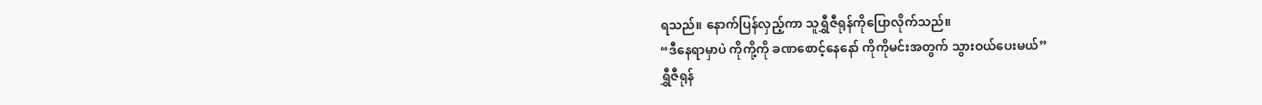ရသည်။ နောက်ပြန်လှည့်ကာ သူရွှီဇီရုန်ကိုပြောလိုက်သည်။
“ဒီနေရာမှာပဲ ကိုကို့ကို ခဏစောင့်နေနော် ကိုကိုမင်းအတွက် သွားဝယ်ပေးမယ်”
ရွှီဇီရုန်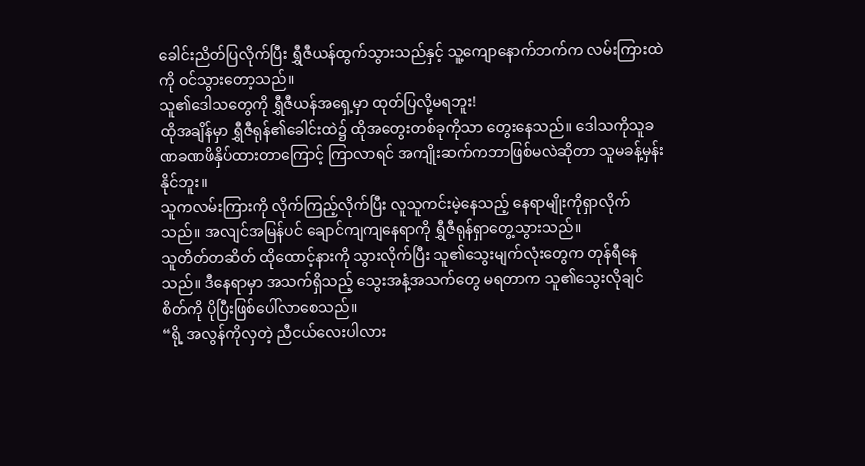ခေါင်းညိတ်ပြလိုက်ပြီး ရွှီဇီယန်ထွက်သွားသည်နှင့် သူ့ကျောနောက်ဘက်က လမ်းကြားထဲကို ဝင်သွားတော့သည်။
သူ၏ဒေါသတွေကို ရွှီဇီယန်အရှေ့မှာ ထုတ်ပြလို့မရဘူး!
ထိုအချိန်မှာ ရွှီဇီရုန်၏ခေါင်းထဲ၌ ထိုအတွေးတစ်ခုကိုသာ တွေးနေသည်။ ဒေါသကိုသူခဏခဏဖိနှိပ်ထားတာကြောင့် ကြာလာရင် အကျိုးဆက်ကဘာဖြစ်မလဲဆိုတာ သူမခန့်မှန်းနိုင်ဘူး။
သူကလမ်းကြားကို လိုက်ကြည့်လိုက်ပြီး လူသူကင်းမဲ့နေသည့် နေရာမျိုးကိုရှာလိုက်သည်။ အလျင်အမြန်ပင် ချောင်ကျကျနေရာကို ရွှီဇီရုန်ရှာတွေ့သွားသည်။
သူတိတ်တဆိတ် ထိုထောင့်နားကို သွားလိုက်ပြီး သူ၏သွေးမျက်လုံးတွေက တုန်ရီနေသည်။ ဒီနေရာမှာ အသက်ရှိသည့် သွေးအနံ့အသက်တွေ မရတာက သူ၏သွေးလိုချင်စိတ်ကို ပိုပြီးဖြစ်ပေါ်လာစေသည်။
“ရို့ အလွန်ကိုလှတဲ့ ညီငယ်လေးပါလား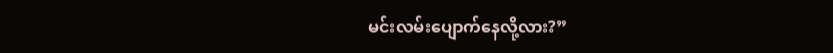မင်းလမ်းပျောက်နေလို့လား?”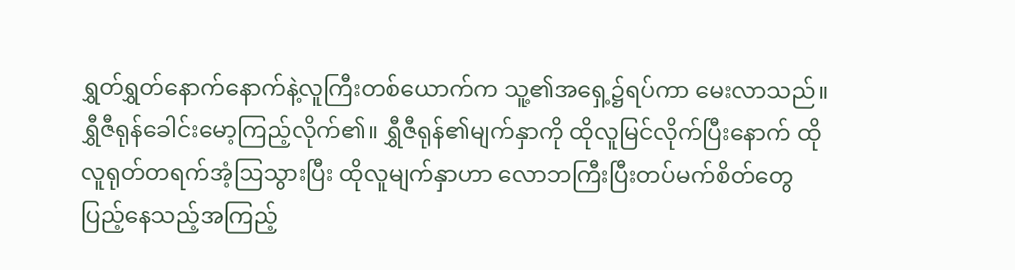ရွှတ်ရွှတ်နောက်နောက်နဲ့လူကြီးတစ်ယောက်က သူ့၏အရှေ့၌ရပ်ကာ မေးလာသည်။
ရွှီဇီရုန်ခေါင်းမော့ကြည့်လိုက်၏။ ရွှီဇီရုန်၏မျက်နှာကို ထိုလူမြင်လိုက်ပြီးနောက် ထိုလူရုတ်တရက်အံ့ဩသွားပြီး ထိုလူမျက်နှာဟာ လောဘကြီးပြီးတပ်မက်စိတ်တွေ ပြည့်နေသည့်အကြည့်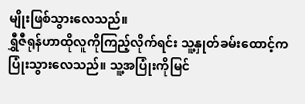မျိုးဖြစ်သွားလေသည်။
ရွှီဇီရုန်ဟာထိုလူကိုကြည့်လိုက်ရင်း သူ့နှုတ်ခမ်းထောင့်ကပြုံးသွားလေသည်။ သူ့အပြုံးကိုမြင်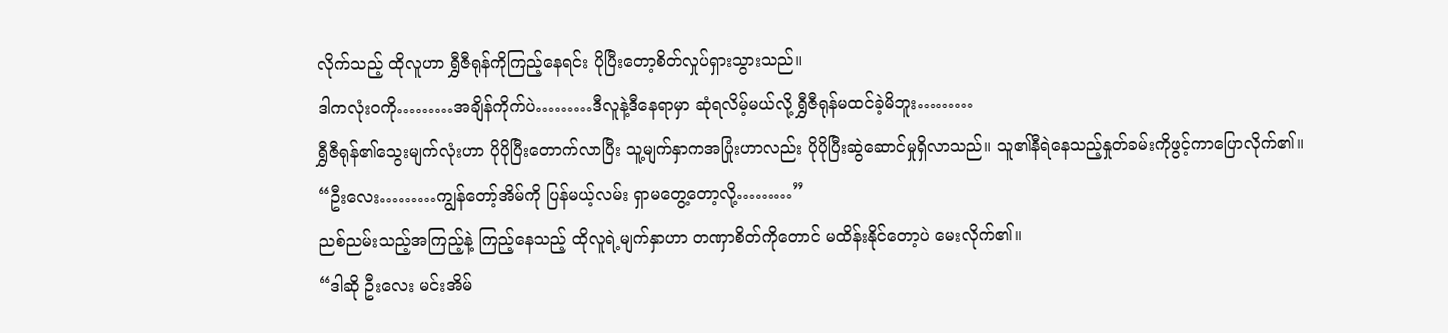လိုက်သည့် ထိုလူဟာ ရွှီဇီရုန်ကိုကြည့်နေရင်း ပိုပြီးတော့စိတ်လှုပ်ရှားသွားသည်။
ဒါကလုံးဝကို………အချိန်ကိုက်ပဲ………ဒီလူနဲ့ဒီနေရာမှာ ဆုံရလိမ့်မယ်လို့ ရွှီဇီရုန်မထင်ခဲ့မိဘူး………
ရွှီဇီရုန်၏သွေးမျက်လုံးဟာ ပိုပိုပြီးတောက်လာပြီး သူ့မျက်နှာကအပြုံးဟာလည်း ပိုပိုပြီးဆွဲဆောင်မှုရှိလာသည်။ သူ၏နီရဲနေသည့်နှုတ်ခမ်းကိုဖွင့်ကာပြောလိုက်၏။
“ဦးလေး………ကျွန်တော့်အိမ်ကို ပြန်မယ့်လမ်း ရှာမတွေ့တော့လို့………”
ညစ်ညမ်းသည့်အကြည့်နဲ့ ကြည့်နေသည့် ထိုလူရဲ့မျက်နှာဟာ တဏှာစိတ်ကိုတောင် မထိန်းနိုင်တော့ပဲ မေးလိုက်၏။
“ဒါဆို ဦးလေး မင်းအိမ်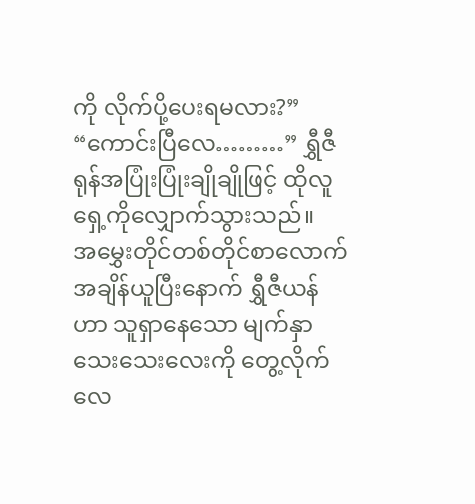ကို လိုက်ပို့ပေးရမလား?”
“ကောင်းပြီလေ………” ရွှီဇီရုန်အပြုံးပြုံးချိုချိုဖြင့် ထိုလူရှေ့ကိုလျှောက်သွားသည်။
အမွှေးတိုင်တစ်တိုင်စာလောက် အချိန်ယူပြီးနောက် ရွှီဇီယန်ဟာ သူရှာနေသော မျက်နှာသေးသေးလေးကို တွေ့လိုက်လေ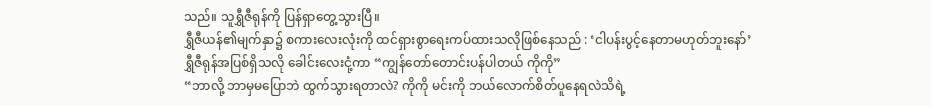သည်။ သူရွှီဇီရုန်ကို ပြန်ရှာတွေ့သွားပြီ။
ရွှီဇီယန်၏မျက်နှာ၌ စကားလေးလုံးကို ထင်ရှားစွာရေးကပ်ထားသလိုဖြစ်နေသည် : ‘ငါပန်းပွင့်နေတာမဟုတ်ဘူးနော်’
ရွှီဇီရုန်အပြစ်ရှိသလို ခေါင်းလေးငုံ့ကာ “ကျွန်တော်တောင်းပန်ပါတယ် ကိုကို”
“ဘာလို့ ဘာမှမပြောဘဲ ထွက်သွားရတာလဲ? ကိုကို မင်းကို ဘယ်လောက်စိတ်ပူနေရလဲသိရဲ့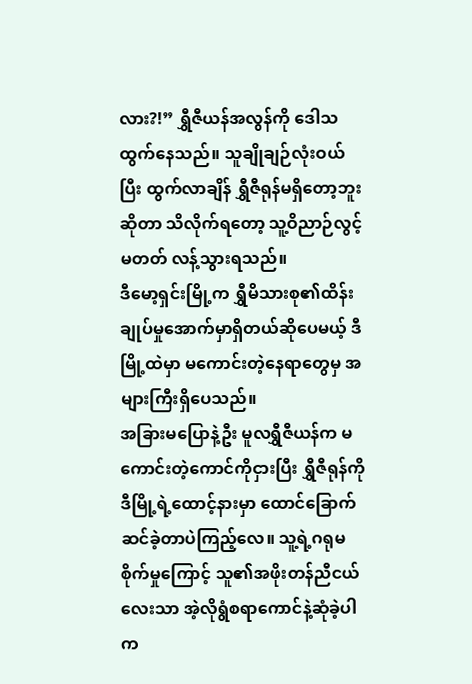လား?!” ရွှီဇီယန်အလွန်ကို ဒေါသထွက်နေသည်။ သူချိုချဉ်လုံးဝယ်ပြီး ထွက်လာချိန် ရွှီဇီရုန်မရှိတော့ဘူးဆိုတာ သိလိုက်ရတော့ သူ့ဝိညာဉ်လွင့်မတတ် လန့်သွားရသည်။
ဒီမော့ရှင်းမြို့က ရွှီမိသားစု၏ထိန်းချုပ်မှုအောက်မှာရှိတယ်ဆိုပေမယ့် ဒီမြို့ထဲမှာ မကောင်းတဲ့နေရာတွေမှ အများကြီးရှိပေသည်။
အခြားမပြောနဲ့ဦး မူလရွှီဇီယန်က မကောင်းတဲ့ကောင်ကိုငှားပြီး ရွှီဇီရုန်ကို ဒီမြို့ရဲ့ထောင့်နားမှာ ထောင်ခြောက်ဆင်ခဲ့တာပဲကြည့်လေ။ သူ့ရဲ့ဂရုမစိုက်မှုကြောင့် သူ၏အဖိုးတန်ညီငယ်လေးသာ အဲ့လိုရွံစရာကောင်နဲ့ဆုံခဲ့ပါက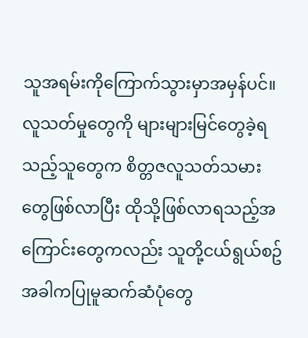သူအရမ်းကိုကြောက်သွားမှာအမှန်ပင်။
လူသတ်မှုတွေကို များများမြင်တွေခဲ့ရသည့်သူတွေက စိတ္တဇလူသတ်သမားတွေဖြစ်လာပြီး ထိုသို့ဖြစ်လာရသည့်အကြောင်းတွေကလည်း သူတို့ငယ်ရွယ်စဥ်အခါကပြုမူဆက်ဆံပုံတွေ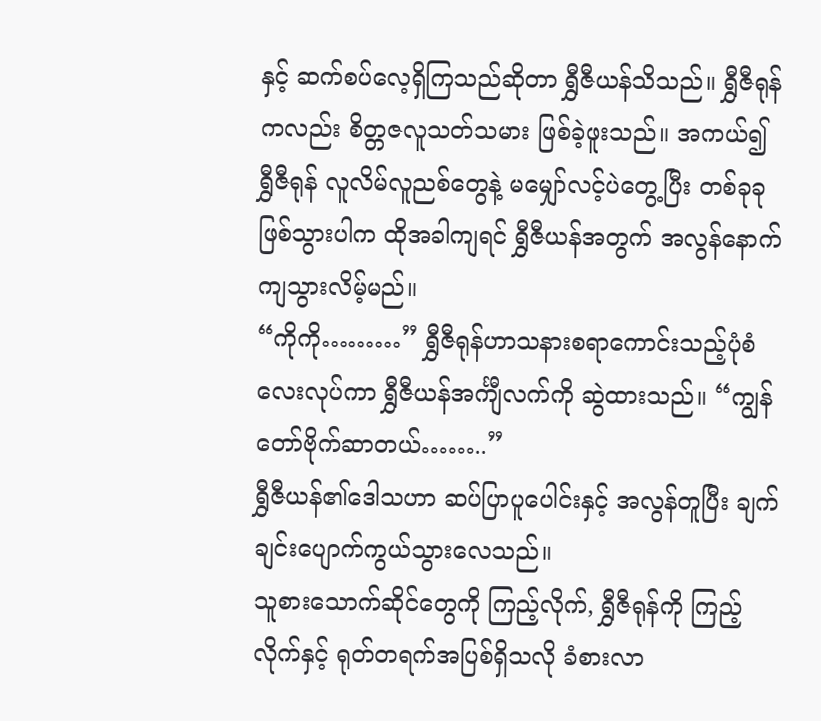နှင့် ဆက်စပ်လေ့ရှိကြသည်ဆိုတာ ရွှီဇီယန်သိသည်။ ရွှီဇီရုန်ကလည်း စိတ္တဇလူသတ်သမား ဖြစ်ခဲ့ဖူးသည်။ အကယ်၍ ရွှီဇီရုန် လူလိမ်လူညစ်တွေနဲ့ မမျှော်လင့်ပဲတွေ့ပြီး တစ်ခုခုဖြစ်သွားပါက ထိုအခါကျရင် ရွှီဇီယန်အတွက် အလွန်နောက်ကျသွားလိမ့်မည်။
“ကိုကို………” ရွှီဇီရုန်ဟာသနားစရာကောင်းသည့်ပုံစံလေးလုပ်ကာ ရွှီဇီယန်အင်္ကျီလက်ကို ဆွဲထားသည်။ “ကျွန်တော်ဗိုက်ဆာတယ်……..”
ရွှီဇီယန်၏ဒေါသဟာ ဆပ်ပြာပူပေါင်းနှင့် အလွန်တူပြီး ချက်ချင်းပျောက်ကွယ်သွားလေသည်။
သူစားသောက်ဆိုင်တွေကို ကြည့်လိုက်, ရွှီဇီရုန်ကို ကြည့်လိုက်နှင့် ရုတ်တရက်အပြစ်ရှိသလို ခံစားလာ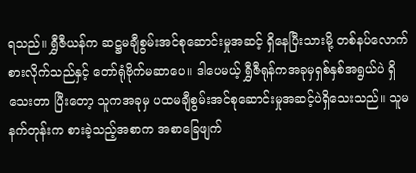ရသည်။ ရွှီဇီယန်က ဆဋ္ဌမချီစွမ်းအင်စုဆောင်းမှုအဆင့် ရှိနေပြီးသားမို့ တစ်နပ်လောက်စားလိုက်သည်နှင့် တော်ရုံဗိုက်မဆာပေ။ ဒါပေမယ့် ရွှီဇီရုန်ကအခုမှရှစ်နှစ်အရွယ်ပဲ ရှိသေးတာ ပြီးတော့ သူကအခုမှ ပထမချီစွမ်းအင်စုဆောင်းမှုအဆင့်ပဲရှိသေးသည်။ သူမနက်တုန်းက စားခဲ့သည့်အစာက အစာခြေဖျက်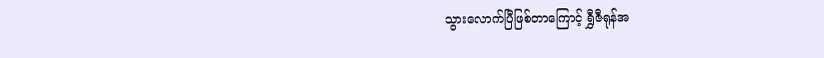သွားလောက်ပြီဖြစ်တာကြောင့် ရွှီဇီရုန်အ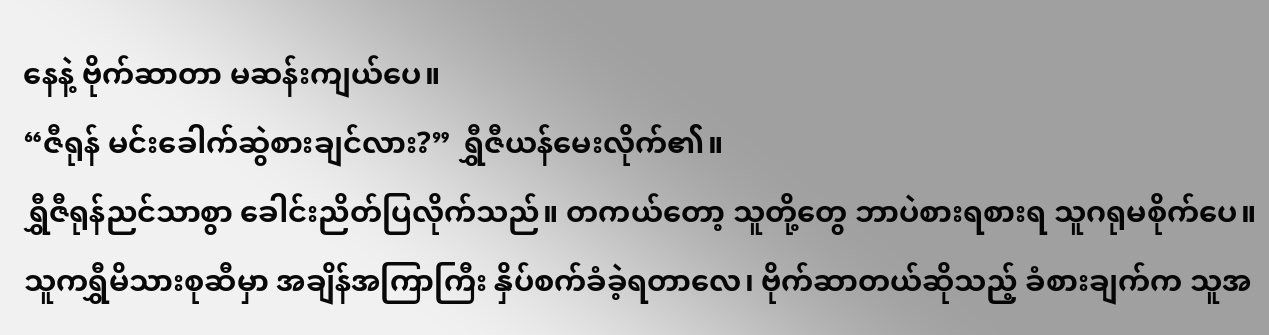နေနဲ့ ဗိုက်ဆာတာ မဆန်းကျယ်ပေ။
“ဇီရုန် မင်းခေါက်ဆွဲစားချင်လား?” ရွှီဇီယန်မေးလိုက်၏။
ရွှီဇီရုန်ညင်သာစွာ ခေါင်းညိတ်ပြလိုက်သည်။ တကယ်တော့ သူတို့တွေ ဘာပဲစားရစားရ သူဂရုမစိုက်ပေ။ သူကရွှီမိသားစုဆီမှာ အချိန်အကြာကြီး နှိပ်စက်ခံခဲ့ရတာလေ၊ ဗိုက်ဆာတယ်ဆိုသည့် ခံစားချက်က သူအ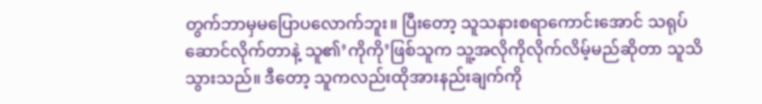တွက်ဘာမှမပြောပလောက်ဘူး။ ပြီးတော့ သူသနားစရာကောင်းအောင် သရုပ်ဆောင်လိုက်တာနဲ့ သူ၏’ကိုကို’ဖြစ်သူက သူ့အလိုကိုလိုက်လိမ့်မည်ဆိုတာ သူသိသွားသည်။ ဒီတော့ သူကလည်းထိုအားနည်းချက်ကို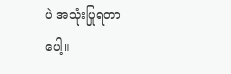ပဲ အသုံးပြုရတာပေါ့။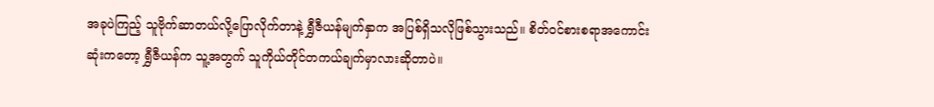အခုပဲကြည့် သူဗိုက်ဆာတယ်လို့ပြောလိုက်တာနဲ့ ရွှီဇီယန်မျက်နှာက အပြစ်ရှိသလိုဖြစ်သွားသည်။ စိတ်ဝင်စားစရာအကောင်းဆုံးကတော့ ရွှီဇီယန်က သူ့အတွက် သူကိုယ်တိုင်တကယ်ချက်မှာလားဆိုတာပဲ။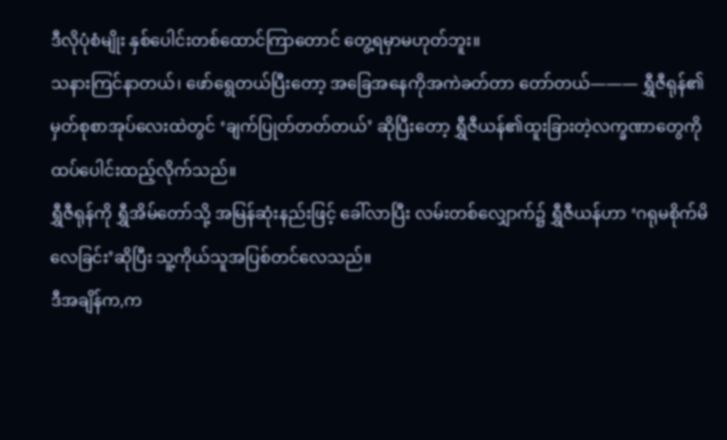ဒီလိုပုံစံမျိုး နှစ်ပေါင်းတစ်ထောင်ကြာတောင် တွေ့ရမှာမဟုတ်ဘူး။
သနားကြင်နာတယ်၊ ဖော်ရွေတယ်ပြီးတော့ အခြေအနေကိုအကဲခတ်တာ တော်တယ်——— ရွှီဇီရုန်၏မှတ်စုစာအုပ်လေးထဲတွင် ‘ချက်ပြုတ်တတ်တယ်’ ဆိုပြီးတော့ ရွှီဇီယန်၏ထူးခြားတဲ့လက္ခဏာတွေကို ထပ်ပေါင်းထည့်လိုက်သည်။
ရွှီဇီရုန်ကို ရွှီအိမ်တော်သို့ အမြန်ဆုံးနည်းဖြင့် ခေါ်လာပြီး လမ်းတစ်လျှောက်၌ ရွှီဇီယန်ဟာ ‘ဂရုမစိုက်မိလေခြင်း’ဆိုပြီး သူ့ကိုယ်သူအပြစ်တင်လေသည်။
ဒီအချိန်က,က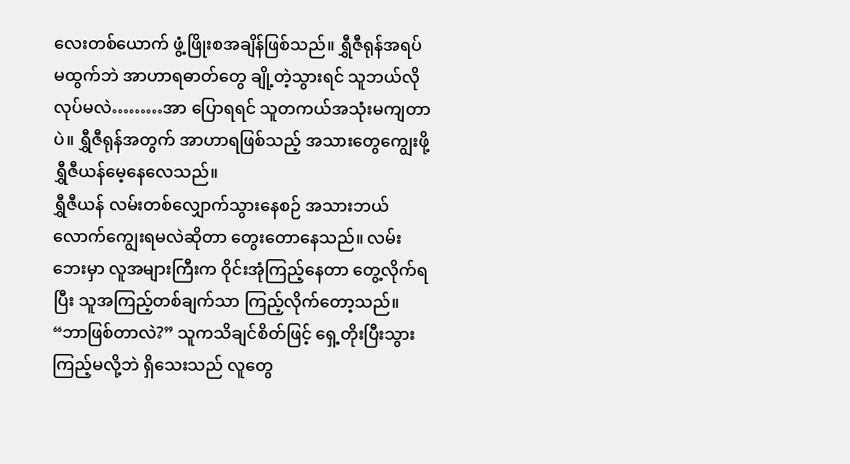လေးတစ်ယောက် ဖွံ့ဖြိုးစအချိန်ဖြစ်သည်။ ရွှီဇီရုန်အရပ်မထွက်ဘဲ အာဟာရဓာတ်တွေ ချို့တဲ့သွားရင် သူဘယ်လိုလုပ်မလဲ………အာ ပြောရရင် သူတကယ်အသုံးမကျတာပဲ။ ရွှီဇီရုန်အတွက် အာဟာရဖြစ်သည့် အသားတွေကျွေးဖို့ ရွှီဇီယန်မေ့နေလေသည်။
ရွှီဇီယန် လမ်းတစ်လျှောက်သွားနေစဉ် အသားဘယ်လောက်ကျွေးရမလဲဆိုတာ တွေးတောနေသည်။ လမ်းဘေးမှာ လူအများကြီးက ဝိုင်းအုံကြည့်နေတာ တွေ့လိုက်ရပြီး သူအကြည့်တစ်ချက်သာ ကြည့်လိုက်တော့သည်။
“ဘာဖြစ်တာလဲ?” သူကသိချင်စိတ်ဖြင့် ရှေ့တိုးပြီးသွားကြည့်မလို့ဘဲ ရှိသေးသည် လူတွေ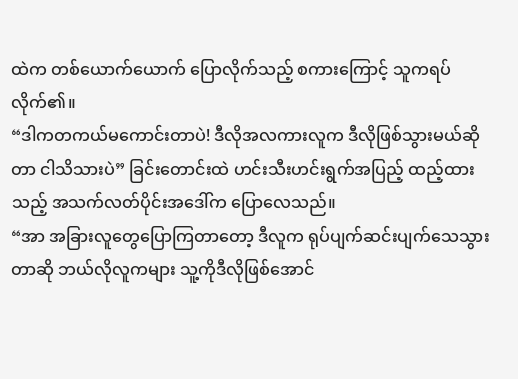ထဲက တစ်ယောက်ယောက် ပြောလိုက်သည့် စကားကြောင့် သူကရပ်လိုက်၏။
“ဒါကတကယ်မကောင်းတာပဲ! ဒီလိုအလကားလူက ဒီလိုဖြစ်သွားမယ်ဆိုတာ ငါသိသားပဲ” ခြင်းတောင်းထဲ ဟင်းသီးဟင်းရွက်အပြည့် ထည့်ထားသည့် အသက်လတ်ပိုင်းအဒေါ်က ပြောလေသည်။
“အာ အခြားလူတွေပြောကြတာတော့ ဒီလူက ရုပ်ပျက်ဆင်းပျက်သေသွားတာဆို ဘယ်လိုလူကများ သူ့ကိုဒီလိုဖြစ်အောင်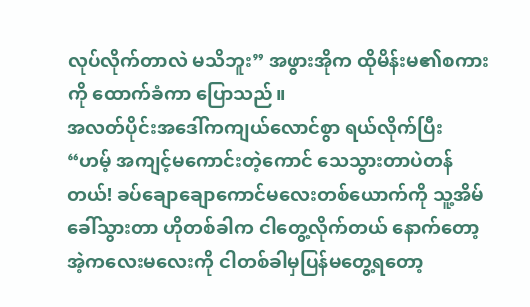လုပ်လိုက်တာလဲ မသိဘူး” အဖွားအိုက ထိုမိန်းမ၏စကားကို ထောက်ခံကာ ပြောသည်။
အလတ်ပိုင်းအဒေါ်ကကျယ်လောင်စွာ ရယ်လိုက်ပြီး “ဟမ့် အကျင့်မကောင်းတဲ့ကောင် သေသွားတာပဲတန်တယ်! ခပ်ချောချောကောင်မလေးတစ်ယောက်ကို သူ့အိမ်ခေါ်သွားတာ ဟိုတစ်ခါက ငါတွေ့လိုက်တယ် နောက်တော့ အဲ့ကလေးမလေးကို ငါတစ်ခါမှပြန်မတွေ့ရတော့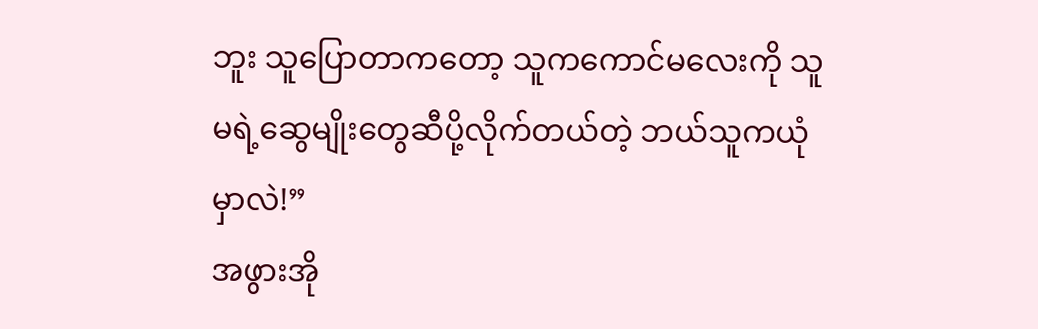ဘူး သူပြောတာကတော့ သူကကောင်မလေးကို သူမရဲ့ဆွေမျိုးတွေဆီပို့လိုက်တယ်တဲ့ ဘယ်သူကယုံမှာလဲ!”
အဖွားအို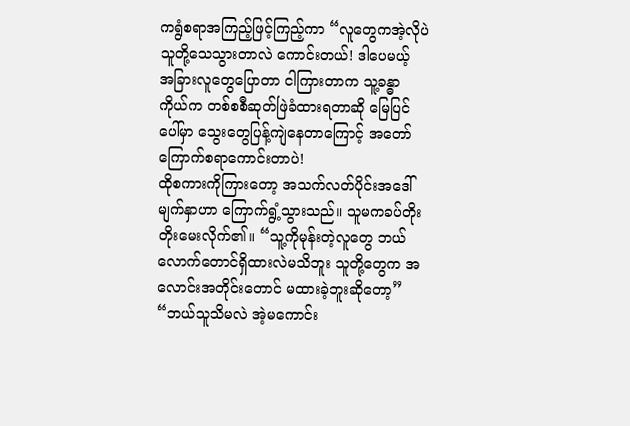ကရွံစရာအကြည့်ဖြင့်ကြည့်ကာ “လူတွေကအဲ့လိုပဲ သူတို့သေသွားတာလဲ ကောင်းတယ်! ဒါပေမယ့် အခြားလူတွေပြောတာ ငါကြားတာက သူ့ခန္ဓာကိုယ်က တစ်စစီဆုတ်ဖြဲခံထားရတာဆို မြေပြင်ပေါ်မှာ သွေးတွေပြန့်ကျဲနေတာကြောင့် အတော်ကြောက်စရာကောင်းတာပဲ!
ထိုစကားကိုကြားတော့ အသက်လတ်ပိုင်းအဒေါ်မျက်နှာဟာ ကြောက်ရွံ့သွားသည်။ သူမကခပ်တိုးတိုးမေးလိုက်၏။ “သူ့ကိုမုန်းတဲ့လူတွေ ဘယ်လောက်တောင်ရှိထားလဲမသိဘူး သူတို့တွေက အလောင်းအတိုင်းတောင် မထားခဲ့ဘူးဆိုတော့”
“ဘယ်သူသိမလဲ အဲ့မကောင်း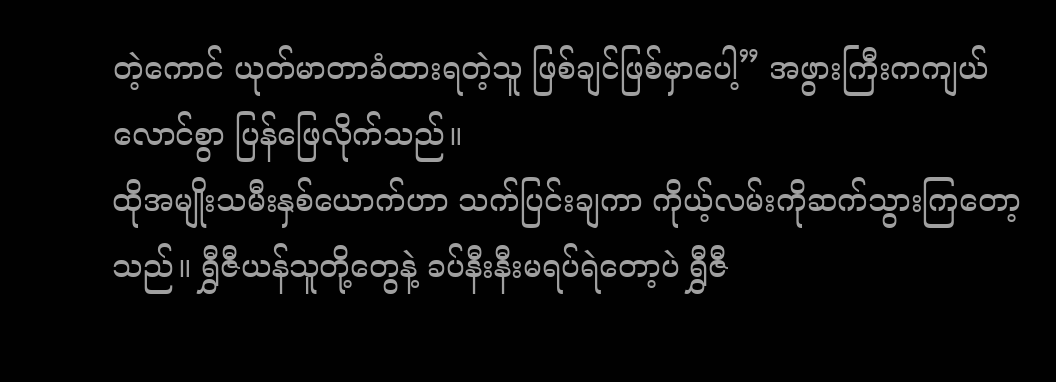တဲ့ကောင် ယုတ်မာတာခံထားရတဲ့သူ ဖြစ်ချင်ဖြစ်မှာပေါ့” အဖွားကြီးကကျယ်လောင်စွာ ပြန်ဖြေလိုက်သည်။
ထိုအမျိုးသမီးနှစ်ယောက်ဟာ သက်ပြင်းချကာ ကိုယ့်လမ်းကိုဆက်သွားကြတော့သည်။ ရွှီဇီယန်သူတို့တွေနဲ့ ခပ်နီးနီးမရပ်ရဲတော့ပဲ ရွှီဇီ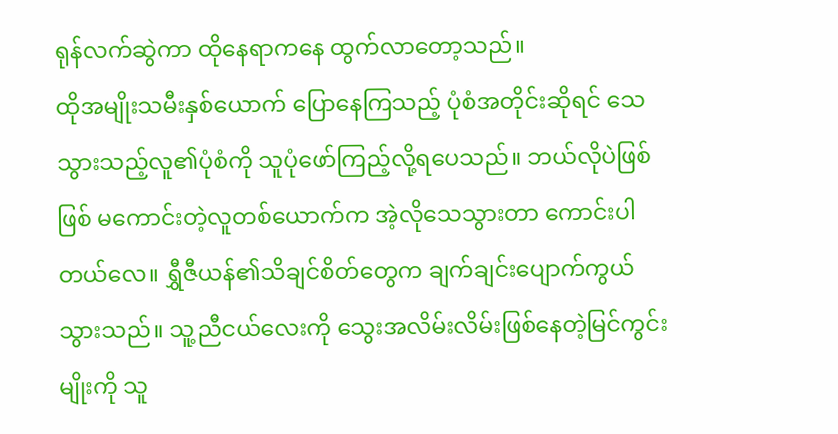ရုန်လက်ဆွဲကာ ထိုနေရာကနေ ထွက်လာတော့သည်။
ထိုအမျိုးသမီးနှစ်ယောက် ပြောနေကြသည့် ပုံစံအတိုင်းဆိုရင် သေသွားသည့်လူ၏ပုံစံကို သူပုံဖော်ကြည့်လို့ရပေသည်။ ဘယ်လိုပဲဖြစ်ဖြစ် မကောင်းတဲ့လူတစ်ယောက်က အဲ့လိုသေသွားတာ ကောင်းပါတယ်လေ။ ရွှီဇီယန်၏သိချင်စိတ်တွေက ချက်ချင်းပျောက်ကွယ်သွားသည်။ သူ့ညီငယ်လေးကို သွေးအလိမ်းလိမ်းဖြစ်နေတဲ့မြင်ကွင်းမျိုးကို သူ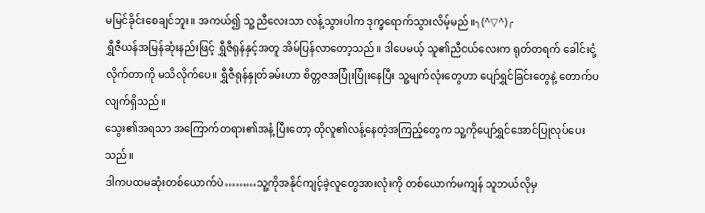မမြင်ခိုင်းစေချင်ဘူး။ အကယ်၍ သူ့ညီလေးသာ လန့်သွားပါက ဒုက္ခရောက်သွားလိမ့်မည်။╮(^▽^)╭
ရွှီဇီယန်အမြန်ဆုံးနည်းဖြင့် ရွှီဇီရုန်နှင့်အတူ အိမ်ပြန်လာတော့သည်။ ဒါပေမယ့် သူ၏ညီငယ်လေးက ရုတ်တရက် ခေါင်းငုံ့လိုက်တာကို မသိလိုက်ပေ။ ရွှီဇီရုန်နှုတ်ခမ်းဟာ စိတ္တဇအပြုံးပြုံးနေပြီး သူ့မျက်လုံးတွေဟာ ပျော်ရွှင်ခြင်းတွေနဲ့ တောက်ပလျက်ရှိသည်။
သွေး၏အရသာ အကြောက်တရား၏အနံ့ ပြီးတော့ ထိုလူ၏လန့်နေတဲ့အကြည့်တွေက သူ့ကိုပျော်ရွှင်အောင်ပြုလုပ်ပေးသည်။
ဒါကပထမဆုံးတစ်ယောက်ပဲ………သူ့ကိုအနိုင်ကျင့်ခဲ့လူတွေအားလုံးကို တစ်ယောက်မကျန် သူဘယ်လိုမှ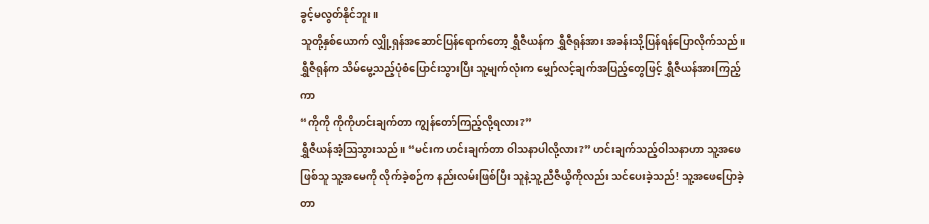ခွင့်မလွတ်နိုင်ဘူး။
သူတို့နှစ်ယောက် လျှို့ရှန်အဆောင်ပြန်ရောက်တော့ ရွှီဇီယန်က ရွှီဇီရုန်အား အခန်းသို့ပြန်ရန်ပြောလိုက်သည်။ ရွှီဇီရုန်က သိမ်မွေ့သည့်ပုံစံပြောင်းသွားပြီး သူ့မျက်လုံးက မျှော်လင့်ချက်အပြည့်တွေဖြင့် ရွှီဇီယန်အားကြည့်ကာ
“ကိုကို ကိုကိုဟင်းချက်တာ ကျွန်တော်ကြည့်လို့ရလား?”
ရွှီဇီယန်အံ့ဩသွားသည်။ “မင်းက ဟင်းချက်တာ ဝါသနာပါလို့လား?” ဟင်းချက်သည့်ဝါသနာဟာ သူ့အဖေဖြစ်သူ သူ့အမေကို လိုက်ခဲ့စဉ်က နည်းလမ်းဖြစ်ပြီး သူနဲ့သူ့ညီဇီယွိကိုလည်း သင်ပေးခဲ့သည်! သူ့အဖေပြောခဲ့တာ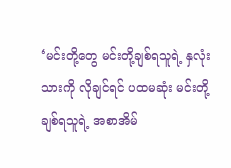‘မင်းတို့တွေ မင်းတို့ချစ်ရသူရဲ့ နှလုံးသားကို လိုချင်ရင် ပထမဆုံး မင်းတို့ချစ်ရသူရဲ့ အစာအိမ်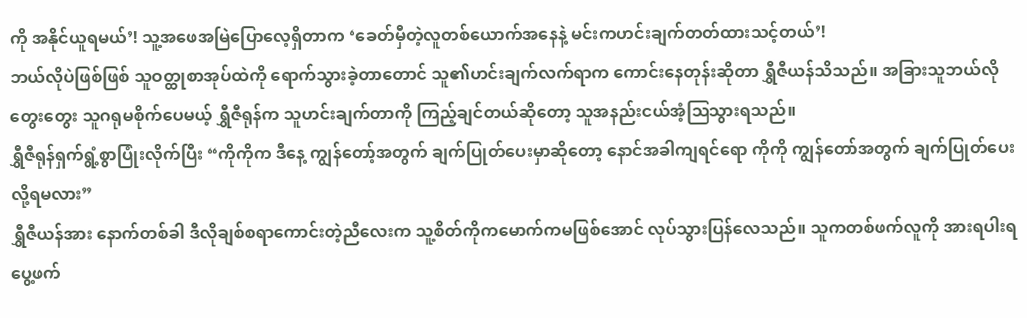ကို အနိုင်ယူရမယ်’! သူ့အဖေအမြဲပြောလေ့ရှိတာက ‘ခေတ်မှီတဲ့လူတစ်ယောက်အနေနဲ့ မင်းကဟင်းချက်တတ်ထားသင့်တယ်’!
ဘယ်လိုပဲဖြစ်ဖြစ် သူဝတ္ထုစာအုပ်ထဲကို ရောက်သွားခဲ့တာတောင် သူ၏ဟင်းချက်လက်ရာက ကောင်းနေတုန်းဆိုတာ ရွှီဇီယန်သိသည်။ အခြားသူဘယ်လိုတွေးတွေး သူဂရုမစိုက်ပေမယ့် ရွှီဇီရုန်က သူဟင်းချက်တာကို ကြည့်ချင်တယ်ဆိုတော့ သူအနည်းငယ်အံ့ဩသွားရသည်။
ရွှီဇီရုန်ရှက်ရွံ့စွာပြုံးလိုက်ပြီး “ကိုကိုက ဒီနေ့ ကျွန်တော့်အတွက် ချက်ပြုတ်ပေးမှာဆိုတော့ နောင်အခါကျရင်ရော ကိုကို ကျွန်တော်အတွက် ချက်ပြုတ်ပေးလို့ရမလား”
ရွှီဇီယန်အား နောက်တစ်ခါ ဒီလိုချစ်စရာကောင်းတဲ့ညီလေးက သူ့စိတ်ကိုကမောက်ကမဖြစ်အောင် လုပ်သွားပြန်လေသည်။ သူကတစ်ဖက်လူကို အားရပါးရ ပွေ့ဖက်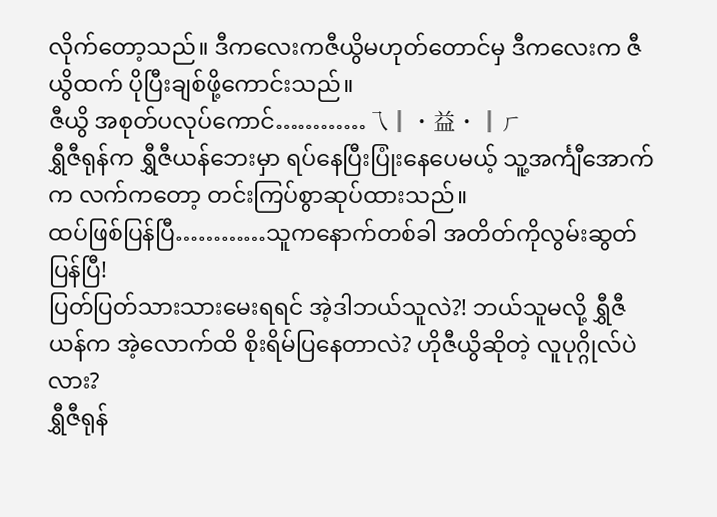လိုက်တော့သည်။ ဒီကလေးကဇီယွိမဟုတ်တောင်မှ ဒီကလေးက ဇီယွိထက် ပိုပြီးချစ်ဖို့ကောင်းသည်။
ဇီယွိ အစုတ်ပလုပ်ကောင်…………乁║ ˙ 益 ˙ ║ㄏ
ရွှီဇီရုန်က ရွှီဇီယန်ဘေးမှာ ရပ်နေပြီးပြုံးနေပေမယ့် သူ့အင်္ကျီအောက်က လက်ကတော့ တင်းကြပ်စွာဆုပ်ထားသည်။
ထပ်ဖြစ်ပြန်ပြီ…………သူကနောက်တစ်ခါ အတိတ်ကိုလွမ်းဆွတ်ပြန်ပြီ!
ပြတ်ပြတ်သားသားမေးရရင် အဲ့ဒါဘယ်သူလဲ?! ဘယ်သူမလို့ ရွှီဇီယန်က အဲ့လောက်ထိ စိုးရိမ်ပြနေတာလဲ? ဟိုဇီယွိဆိုတဲ့ လူပုဂ္ဂိုလ်ပဲလား?
ရွှီဇီရုန်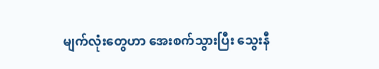မျက်လုံးတွေဟာ အေးစက်သွားပြီး သွေးနီ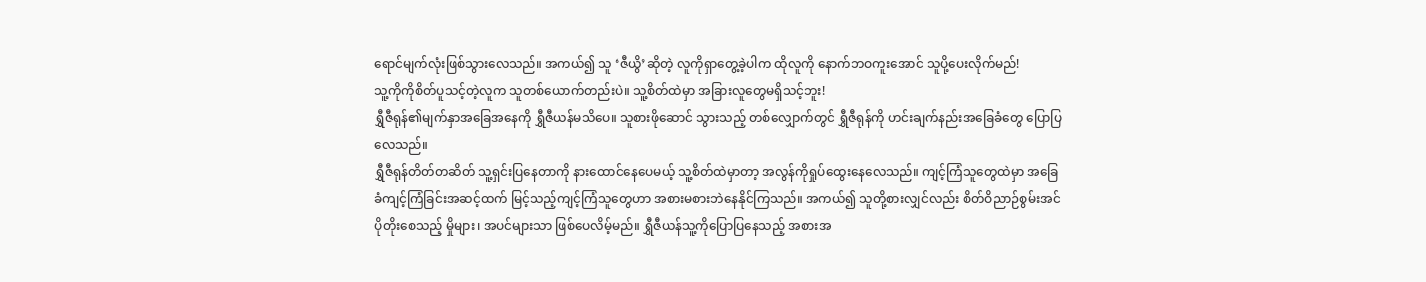ရောင်မျက်လုံးဖြစ်သွားလေသည်။ အကယ်၍ သူ ‘ဇီယွိ’ဆိုတဲ့ လူကိုရှာတွေ့ခဲ့ပါက ထိုလူကို နောက်ဘဝကူးအောင် သူပို့ပေးလိုက်မည်!
သူ့ကိုကိုစိတ်ပူသင့်တဲ့လူက သူတစ်ယောက်တည်းပဲ။ သူ့စိတ်ထဲမှာ အခြားလူတွေမရှိသင့်ဘူး!
ရွှီဇီရုန်၏မျက်နှာအခြေအနေကို ရွှီဇီယန်မသိပေ။ သူစားဖိုဆောင် သွားသည့် တစ်လျှောက်တွင် ရွှီဇီရုန်ကို ဟင်းချက်နည်းအခြေခံတွေ ပြောပြလေသည်။
ရွှီဇီရုန်တိတ်တဆိတ် သူ့ရှင်းပြနေတာကို နားထောင်နေပေမယ့် သူ့စိတ်ထဲမှာတာ့ အလွန်ကိုရှုပ်ထွေးနေလေသည်။ ကျင့်ကြံသူတွေထဲမှာ အခြေခံကျင့်ကြံခြင်းအဆင့်ထက် မြင့်သည့်ကျင့်ကြံသူတွေဟာ အစားမစားဘဲနေနိုင်ကြသည်။ အကယ်၍ သူတို့စားလျှင်လည်း စိတ်ဝိညာဉ်စွမ်းအင်ပိုတိုးစေသည့် မှိုများ၊ အပင်များသာ ဖြစ်ပေလိမ့်မည်။ ရွှီဇီယန်သူ့ကိုပြောပြနေသည့် အစားအ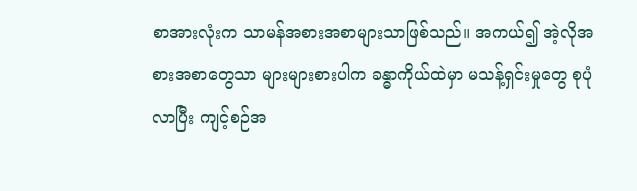စာအားလုံးက သာမန်အစားအစာများသာဖြစ်သည်။ အကယ်၍ အဲ့လိုအစားအစာတွေသာ များများစားပါက ခန္ဓာကိုယ်ထဲမှာ မသန့်ရှင်းမှုတွေ စုပုံလာပြီး ကျင့်စဉ်အ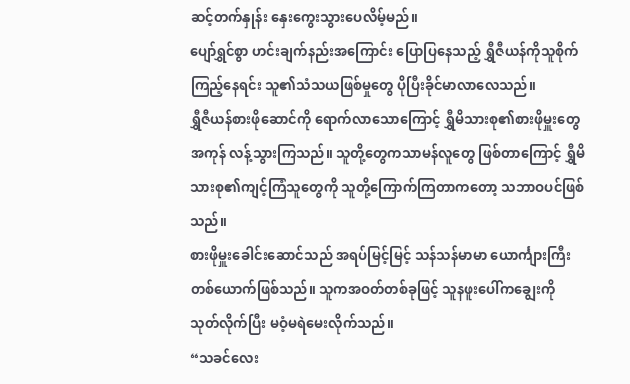ဆင့်တက်နှုန်း နှေးကွေးသွားပေလိမ့်မည်။
ပျော်ရွှင်စွာ ဟင်းချက်နည်းအကြောင်း ပြောပြနေသည့် ရွှီဇီယန်ကိုသူစိုက်ကြည့်နေရင်း သူ၏သံသယဖြစ်မှုတွေ ပိုပြီးခိုင်မာလာလေသည်။
ရွှီဇီယန်စားဖိုဆောင်ကို ရောက်လာသောကြောင့် ရွှီမိသားစု၏စားဖိုမှူးတွေအကုန် လန့်သွားကြသည်။ သူတို့တွေကသာမန်လူတွေ ဖြစ်တာကြောင့် ရွှီမိသားစု၏ကျင့်ကြံသူတွေကို သူတို့ကြောက်ကြတာကတော့ သဘာဝပင်ဖြစ်သည်။
စားဖိုမှူးခေါင်းဆောင်သည် အရပ်မြင့်မြင့် သန်သန်မာမာ ယောင်္ကျားကြီးတစ်ယောက်ဖြစ်သည်။ သူကအဝတ်တစ်ခုဖြင့် သူနဖူးပေါ်ကချွေးကို သုတ်လိုက်ပြီး မဝံ့မရဲမေးလိုက်သည်။
“သခင်လေး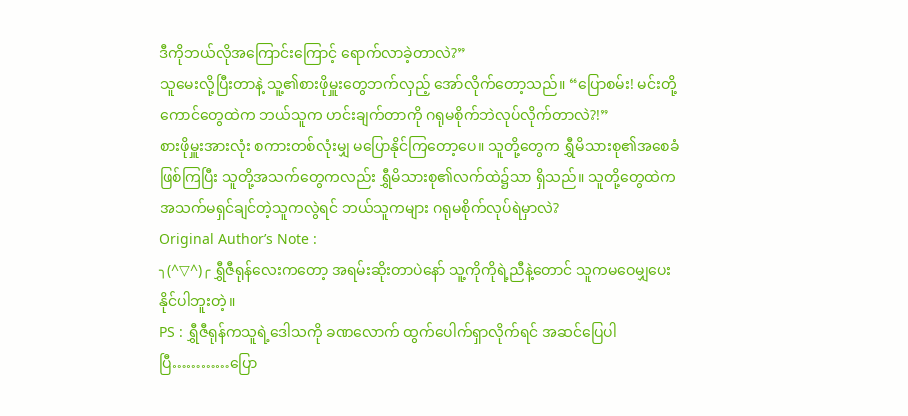ဒီကိုဘယ်လိုအကြောင်းကြောင့် ရောက်လာခဲ့တာလဲ?”
သူမေးလို့ပြီးတာနဲ့ သူ့၏စားဖိုမှူးတွေဘက်လှည့် အော်လိုက်တော့သည်။ “ပြောစမ်း! မင်းတို့ကောင်တွေထဲက ဘယ်သူက ဟင်းချက်တာကို ဂရုမစိုက်ဘဲလုပ်လိုက်တာလဲ?!”
စားဖိုမှူးအားလုံး စကားတစ်လုံးမျှ မပြောနိုင်ကြတော့ပေ။ သူတို့တွေက ရွှီမိသားစု၏အစေခံဖြစ်ကြပြီး သူတို့အသက်တွေကလည်း ရွှီမိသားစု၏လက်ထဲ၌သာ ရှိသည်။ သူတို့တွေထဲက အသက်မရှင်ချင်တဲ့သူကလွဲရင် ဘယ်သူကများ ဂရုမစိုက်လုပ်ရဲမှာလဲ?
Original Author’s Note :
╮(^▽^)╭ ရွှီဇီရုန်လေးကတော့ အရမ်းဆိုးတာပဲနော် သူ့ကိုကိုရဲ့ညီနဲ့တောင် သူကမဝေမျှပေးနိုင်ပါဘူးတဲ့။
PS : ရွှီဇီရုန်ကသူရဲ့ဒေါသကို ခဏလောက် ထွက်ပေါက်ရှာလိုက်ရင် အဆင်ပြေပါပြီ…………ပြော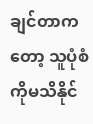ချင်တာကတော့ သူပုံစံကိုမသိနိုင်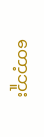တော့ဘူး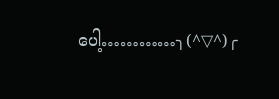ပေါ့…………╮(^▽^)╭